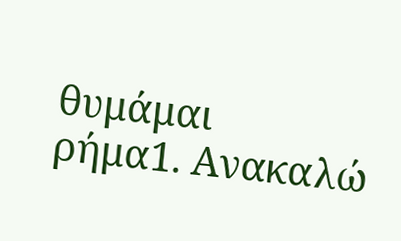θυμάμαι
ρήμα1. Ανακαλώ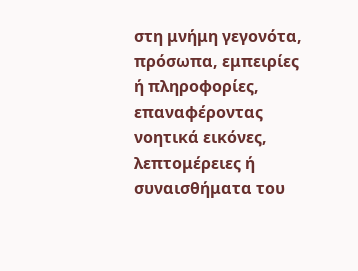στη μνήμη γεγονότα, πρόσωπα, εμπειρίες ή πληροφορίες, επαναφέροντας νοητικά εικόνες, λεπτομέρειες ή συναισθήματα του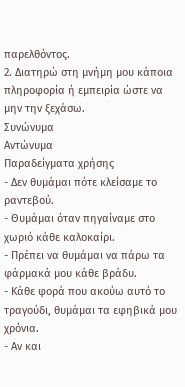παρελθόντος.
2. Διατηρώ στη μνήμη μου κάποια πληροφορία ή εμπειρία ώστε να μην την ξεχάσω.
Συνώνυμα
Αντώνυμα
Παραδείγματα χρήσης
- Δεν θυμάμαι πότε κλείσαμε το ραντεβού.
- Θυμάμαι όταν πηγαίναμε στο χωριό κάθε καλοκαίρι.
- Πρέπει να θυμάμαι να πάρω τα φάρμακά μου κάθε βράδυ.
- Κάθε φορά που ακούω αυτό το τραγούδι, θυμάμαι τα εφηβικά μου χρόνια.
- Αν και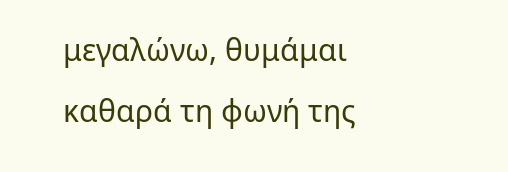μεγαλώνω, θυμάμαι καθαρά τη φωνή της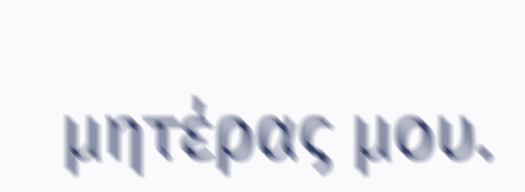μητέρας μου.